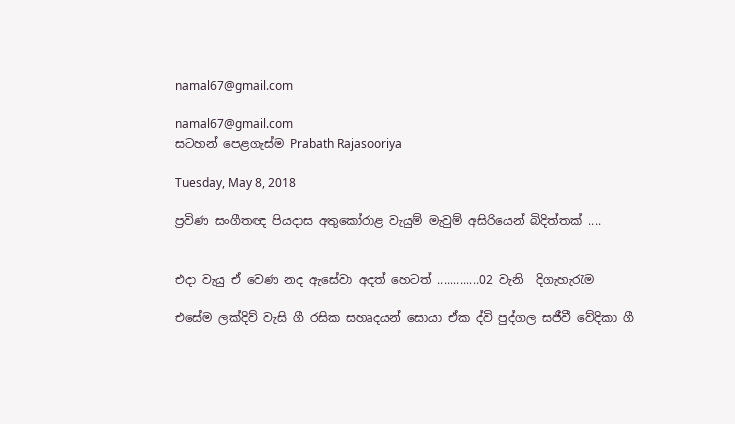namal67@gmail.com

namal67@gmail.com
සටහන් පෙළගැස්ම‍ Prabath Rajasooriya

Tuesday, May 8, 2018

ප්‍රවිණ සංගීතඥ පියදාස අතුකෝරාළ වැයුම් මැවුම් අසිරියෙන් බිදිත්තක් ....


එදා වැයු ඒ වෙණ නද ඇසේවා අදත් හෙටත් .............02 වැනි  දිගැහැර‍ැම

එසේම ලක්‌දිව් වැසි ගී රසික සහෘදයන් සොයා ඒක ද්වි පුද්ගල සජීවී වේදිකා ගී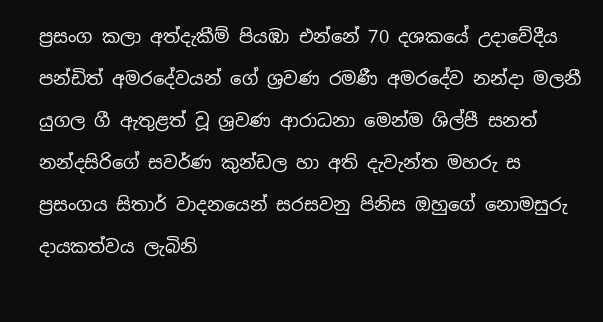ප්‍රසංග කලා අත්දැකීම් පියඹා එන්නේ 70 දශකයේ උදාවේදීය පන්ඩිත් අමරදේවයන් ගේ ශ්‍රවණ රමණී අමරදේව නන්දා මලනී යුගල ගී ඇතුළත් වූ ශ්‍රවණ ආරාධනා මෙන්ම ශිල්පී සනත් නන්දසිරිගේ සවර්ණ කුන්ඩල හා අති දැවැන්ත මහරු ස ප්‍රසංගය සිතාර් වාදනයෙන් සරසවනු පිනිස ඔහුගේ නොමසුරු දායකත්වය ලැබිනි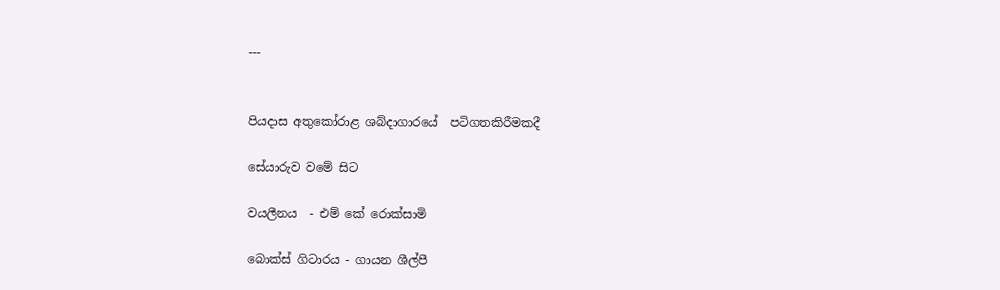---


පියදාස අතුකෝරාළ ශබ්දාගාරයේ  පටිගතකිරීමකදී

සේයා‍‍‍ර‍ැව වමේ සිට

වයලීනය  - එම් කේ රොක්සාමි

බොක්ස් ගිටාරය - ගායන ශීල්පී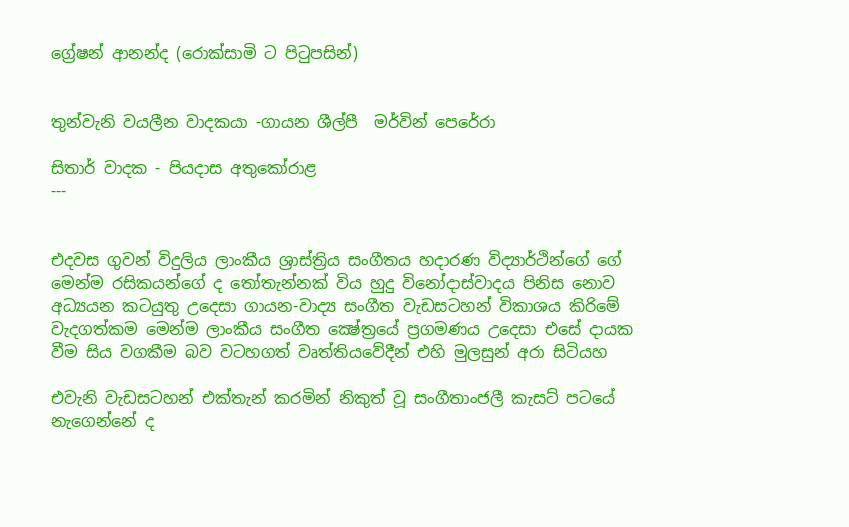ග්‍රේෂන් ආනන්ද (රොක්සාමි ට පිටුපසින්)


තුන්වැනි වයලීන වාදකයා -ගායන ශීල්පී  මර්වින් පෙරේරා

සිතාර් වාදක - පියදාස අතුකෝරාළ
---


එදවස ගුවන් විදුලිය ලාංකීය ශ්‍රාස්‌ත්‍රිය සංගීතය හදාරණ විද්‍යාර්ථින්ගේ ගේ මෙන්ම රසිකයන්ගේ ද තෝතැන්නක්‌ විය හුදු විනෝදාස්‌වාදය පිනිස නොව අධ්‍යයන කටයුතු උදෙසා ගායන-වාද්‍ය සංගීත වැඩසටහන් විකාශය කිරිමේ වැදගත්කම මෙන්ම ලාංකීය සංගීත ක්‍ෂේත්‍රයේ ප්‍රගමණය උදෙසා එසේ දායක වීම සිය වගකීම බව වටහගත් වෘත්තියවේදීන් එහි මුලසුන් අරා සිටියහ

එවැනි වැඩසටහන් එක්‌තැන් කරමින් නිකුත් වූ සංගීතාංජලී කැසට්‌ පටයේ නැගෙන්නේ ද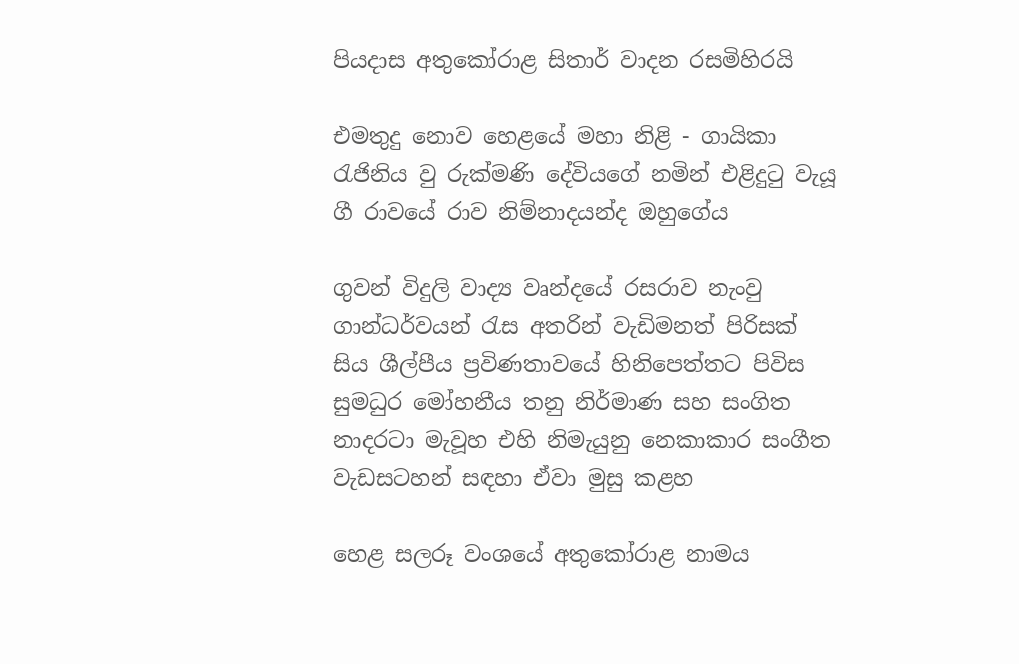පියදාස අතුකෝරාළ සිතාර් වාදන රසමිහිරයි

එමතුදු නොව හෙළයේ මහා නිළි - ගායිකා රැජිනිය වු රුක්‌මණි දේවියගේ නමින් එළිදුටු වැයූ ගී රාවයේ රාව නිම්නාදයන්ද ඔහුගේය

ගුවන් විදුලි වාද්‍ය වෘන්දයේ රසරාව නැංවු ගාන්ධර්වයන් රැස අතරින් වැඩිමනත් පිරිසක්‌ සිය ශීල්පීය ප්‍රවිණතාවයේ හිනිපෙත්තට පිවිස සුමධුර මෝහනීය තනු නිර්මාණ සහ සංගිත නාදරටා මැවූහ එහි නිමැයුනු නෙකාකාර සංගීත වැඩසටහන් සඳහා ඒවා මුසු කළහ

හෙළ සලරූ වංශයේ අතුකෝරාළ නාමය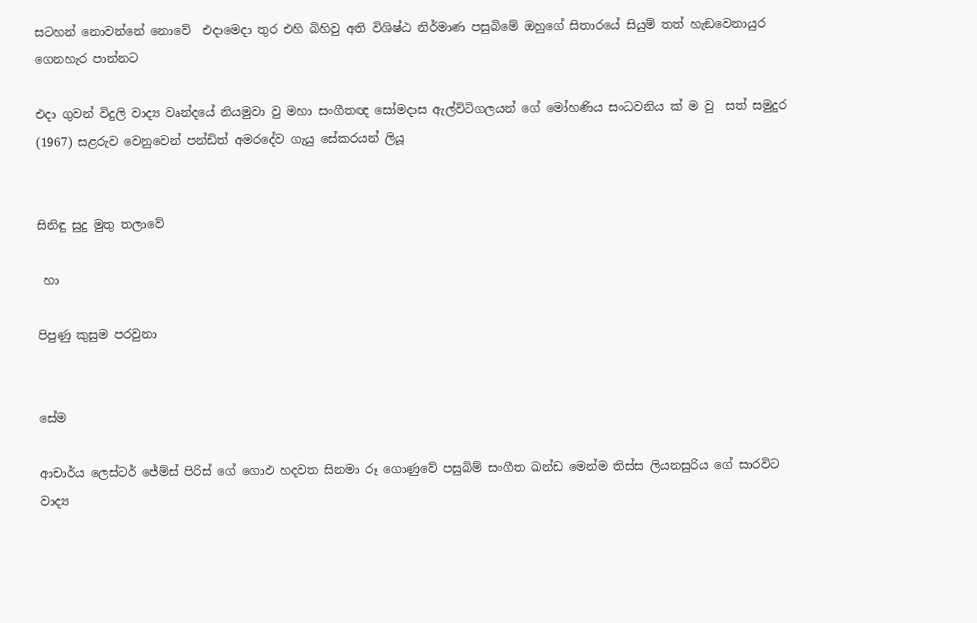සටහන් නොවන්නේ නොවේ  එදාමෙදා තුර එහි බිහිවු අති විශිෂ්ඨ නිර්මාණ පසුබිමේ ඔහුගේ සිතාරයේ සියුම් තත් හැඞවෙනායුර ගෙනහැර පාන්නට

එදා ගුවන් විදුලි වාද්‍ය වෘන්දයේ නියමුවා වු මහා සංගීතඥ සෝමදාස ඇල්විටිගලයන් ගේ මෝහණිය සංධවනිය ක්‌ ම වු  සත් සමුදුර (1967) සළරුව වෙනුවෙන් පන්ඩිත් අමරදේව ගැයු සේකරයන් ලියූ


සිනිඳු සුදු මුතු තලාවේ

 හා

පිපුණු කුසුම පරවුනා


සේම

ආචාර්ය ලෙස්‌ටර් ජේම්ස්‌ පිරිස්‌ ගේ ගොඵ හදවත සිනමා රූ ගොණුවේ පසුබිම් සංගීත ඛන්ඩ මෙන්ම තිස්‌ස ලියනසුරිය ගේ සාරවිට වාද්‍ය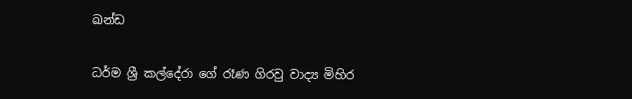ඛන්ඩ

ධර්ම ශ්‍රී කල්දේරා ගේ රෑණ ගිරවු වාද්‍ය මිහිර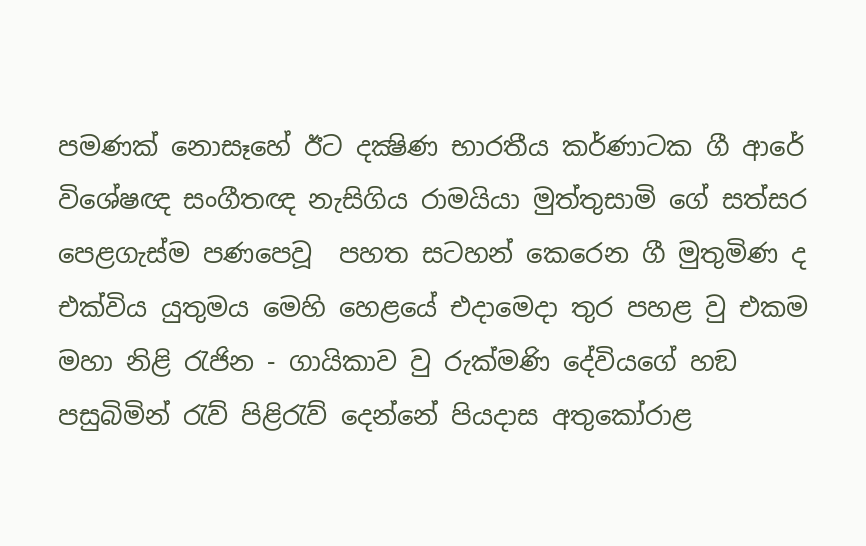පමණක්‌ නොසෑහේ ඊට දක්‍ෂිණ භාරතීය කර්ණාටක ගී ආරේ විශේෂඥ සංගීතඥ නැසිගිය රාමයියා මුත්තුසාමි ගේ සත්සර පෙළගැස්‌ම පණපෙවූ  පහත සටහන් කෙරෙන ගී මුතුමිණ ද එක්‌විය යුතුමය මෙහි හෙළයේ එදාමෙදා තුර පහළ වු එකම මහා නිළි රැජින - ගායිකාව වු රුක්‌මණි දේවියගේ හඞ පසුබිමින් රැව් පිළිරැව් දෙන්නේ පියදාස අතුකෝරාළ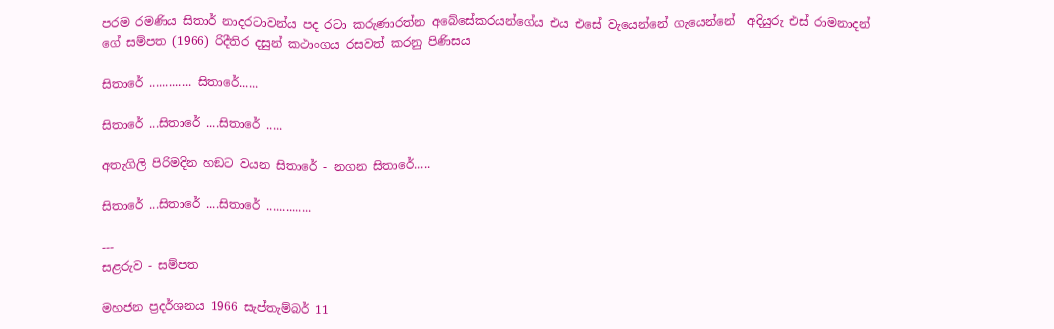පරම රමණිය සිතාර් නාදරටාවන්ය පද රටා කරුණාරත්න අබේසේකරයන්ගේය එය එසේ වැයෙන්නේ ගැයෙන්නේ  අදියුරු එස්‌ රාමනාදන් ගේ සම්පත (1966) රිදීතිර දසුන් කථාංගය රසවත් කරනු පිණිසය

සිතාරේ ............. සිතාරේ......

සිතාරේ ...සිතාරේ ....සිතාරේ .....

අතැගිලි පිරිමදින හඞට වයන සිතාරේ - නගන සිතාරේ.....

සිතාරේ ...සිතාරේ ....සිතාරේ ..............

---
සළරුව - සම්පත

මහජන ප්‍රදර්ශනය 1966 සැප්තැම්බර් 11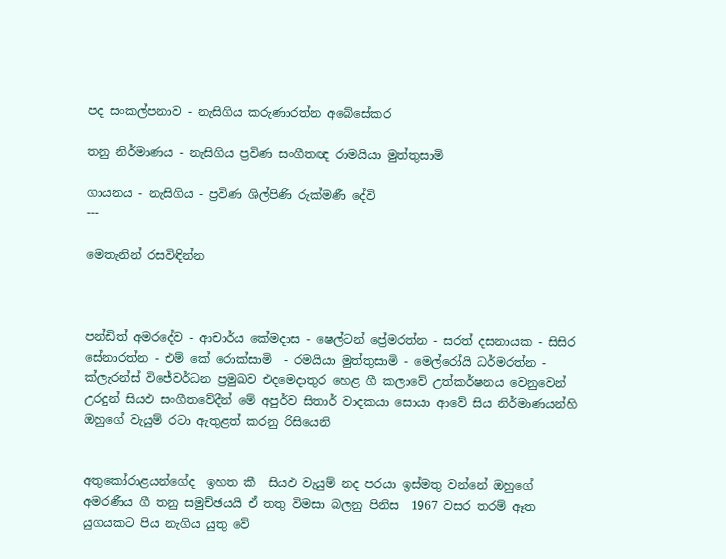පද සංකල්පනාව - නැසිගිය කරුණාරත්න අබේසේකර

තනු නිර්මාණය - නැසිගිය ප්‍රවිණ සංගීතඥ රාමයියා මුත්තුසාමි

ගායනය - නැසිගිය - ප්‍රවිණ ශිල්පිණි රුක්‌මණී දේවි
---

මෙතැනින් රසවිඳින්න



පන්ඩිත් අමරදේව - ආචාර්ය කේමදාස - ෂෙල්ටන් ප්‍රේමරත්න - සරත් දසනායක - සිසිර සේනාරත්න - එම් කේ රොක්‌සාමි  - රමයියා මුත්තුසාමි - මෙල්රෝයි ධර්මරත්න - ක්‌ලැරන්ස්‌ විජේවර්ධන ප්‍රමුඛව එදමෙදාතුර හෙළ ගී කලාවේ උත්කර්ෂනය වෙනුවෙන්  උරදුන් සියඵ සංගීතවේදීන් මේ අපුර්ව සිතාර් වාදකයා සොයා ආවේ සිය නිර්මාණයන්හි ඔහුගේ වැයුම් රටා ඇතුළත් කරනු රිසියෙනි


අතුකෝරාළයන්ගේද  ඉහත කී  සියඵ වැයුම් නද පරයා ඉස්‌මතු වන්නේ ඔහුගේ අමරණීය ගී තනු සමුච්ඡයයි ඒ තතු විමසා බලනු පිනිස  1967 වසර තරම් ඈත යුගයකට පිය නැගිය යුතු වේ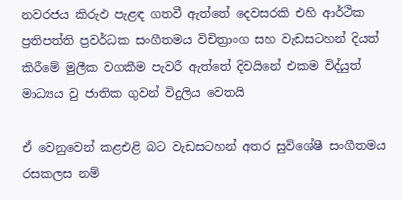නවරජය කිරුඵ පැළඳ ගතවී ඇත්තේ දෙවසරකි එහි ආර්ථික ප්‍රතිපත්ති ප්‍රවර්ධක සංගීතමය විචිත්‍රාංග සහ වැඩසටහන් දියත් කිරීමේ මුලීක වගකීම පැවරී ඇත්තේ දිවයිනේ එකම විද්යුත් මාධ්‍යය වු ජාතික ගුවන් විදුලිය වෙතයි

ඒ වෙනුවෙන් කළඑළි බට වැඩසටහන් අතර සුවිශේෂී සංගීතමය රසකලස නම්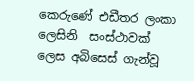කෙරුණේ එඩීතර ලංකා ලෙසිනි  සංස්‌ථාවක්‌ ලෙස අබිසෙස්‌ ගැන්වූ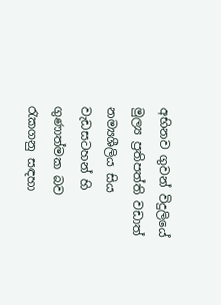අභිනව ගුවන් විදුලියේ මුල්‍ය ප්‍රතිපත්ති වඩාත් නම්‍යශීලිය සිය වැඩසටහන් හි ගුණාත්මක බව රැකගනු සඳහා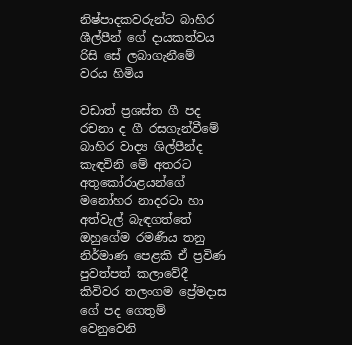නිෂ්පාදකවරුන්ට බාහිර ශීල්පීන් ගේ දායකත්වය රිසි සේ ලබාගැනීමේ  වරය හිමිය

වඩාත් ප්‍රශස්‌ත ගී පද රචනා ද ගී රසගැන්වීමේ බාහිර වාද්‍ය ශිල්පීන්ද කැඳවිනි මේ අතරට අතුකෝරාළයන්ගේ මනෝහර නාදරටා හා අත්වැල් බැඳගත්තේ ඔහුගේම රමණීය තනු නිර්මාණ පෙළකි ඒ ප්‍රවිණ පුවත්පත් කලාවේදී කිවිවර තලංගම ප්‍රේමදාස ගේ පද ගෙතුම් වෙනුවෙනි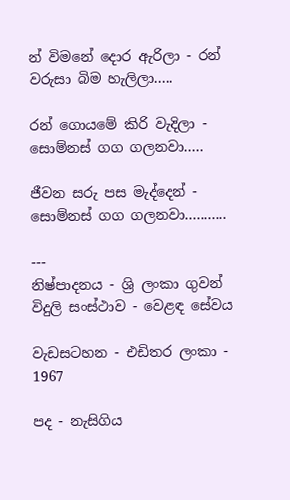න් විමනේ දොර ඇරිලා - රන් වරුසා බිම හැලිලා.....

රන් ගොයමේ කිරි වැදිලා - සොම්නස්‌ ගග ගලනවා.....

ජීවන සරු පස මැද්දෙන් - සොම්නස්‌ ගග ගලනවා...........

---
නිෂ්පාදනය - ශ්‍රි ලංකා ගුවන් විදුලි සංස්‌ථාව - වෙළඳ සේවය

වැඩසටහන - එඩිතර ලංකා - 1967

පද - නැසිගිය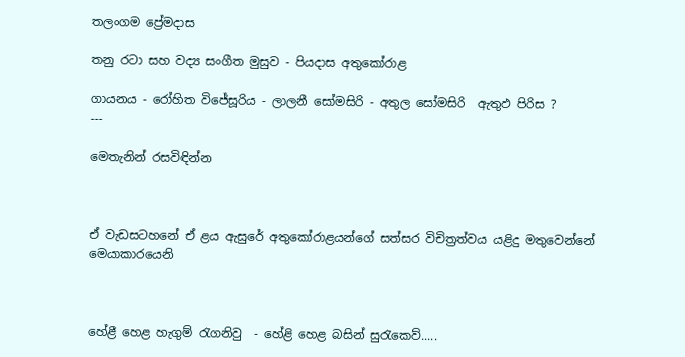තලංගම ප්‍රේමදාස

තනු රටා සහ වද්‍ය සංගීත මුසුව - පියදාස අතුකෝරාළ

ගායනය - රෝහිත විජේසූරිය - ලාලනී සෝමසිරි - අතුල සෝමසිරි  ඇතුඵ පිරිස ?
---

මෙතැනින් රසවිඳින්න



ඒ වැඩසටහනේ ඒ ළය ඇසුරේ අතුකෝරාළයන්ගේ සත්සර විචිත්‍රත්වය යළිදු මතුවෙන්නේ මෙයාකාරයෙනි



හේළී හෙළ හැගුම් රැගනිවු  - හේළි හෙළ බසින් සුරැකෙව්.....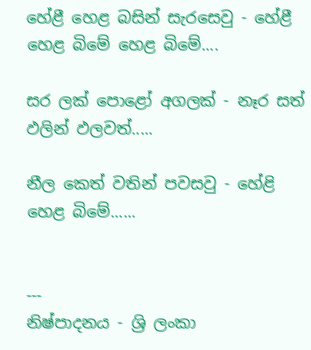හේළී හෙළ බසින් සැරසෙවු - හේළී හෙළ බිමේ හෙළ බිමේ....

සර ලක්‌ පොළෝ අගලක්‌ - නෑර සත් ඵලින් ඵලවත්.....

නීල කෙත් වතින් පවසවු - හේළි හෙළ බිමේ......


---
නිෂ්පාදනය - ශ්‍රි ලංකා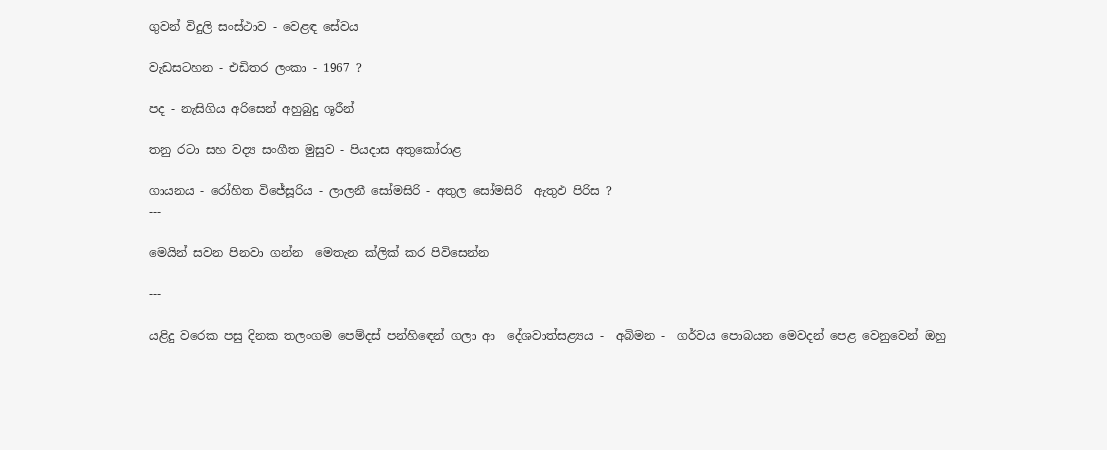ගුවන් විදුලි සංස්‌ථාව - වෙළඳ සේවය

වැඩසටහන - එඩිතර ලංකා - 1967 ?

පද - නැසිගිය අරිසෙන් අහුබුදු ශූරීන්

තනු රටා සහ වද්‍ය සංගීත මුසුව - පියදාස අතුකෝරාළ

ගායනය - රෝහිත විජේසූරිය - ලාලනී සෝමසිරි - අතුල සෝමසිරි  ඇතුඵ පිරිස ?
---

මෙයින් සවන පිනවා ගන්න  මෙතැන ක්ලික් කර පිවිසෙන්න

---

යළිදු වරෙක පසු දිනක තලංගම පෙම්දස්‌ පන්හිඳෙන් ගලා ආ  දේශවාත්සළ්‍යය -  අබිමන -  ගර්වය පොබයන මෙවදන් පෙළ වෙනුවෙන් ඔහු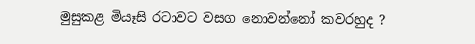මුසුකළ මියෑසි රටාවට වසග නොවන්නෝ කවරහුද ?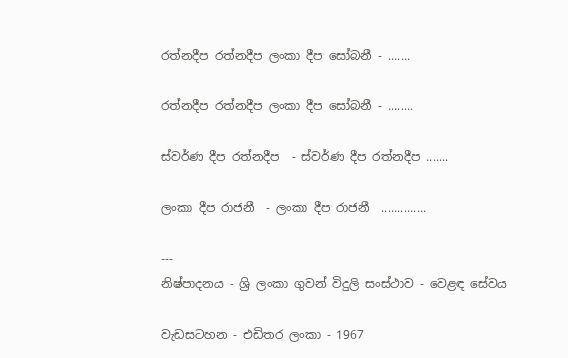රත්නදීප රත්නදීප ලංකා දීප සෝබනී - .......

රත්නදීප රත්නදීප ලංකා දීප සෝබනී - ........

ස්‌වර්ණ දීප රත්නදීප  - ස්‌වර්ණ දීප රත්නදීප .......

ලංකා දීප රාජනී  - ලංකා දීප රාජනී  ..............

---
නිෂ්පාදනය - ශ්‍රි ලංකා ගුවන් විදුලි සංස්‌ථාව - වෙළඳ සේවය

වැඩසටහන - එඩිතර ලංකා - 1967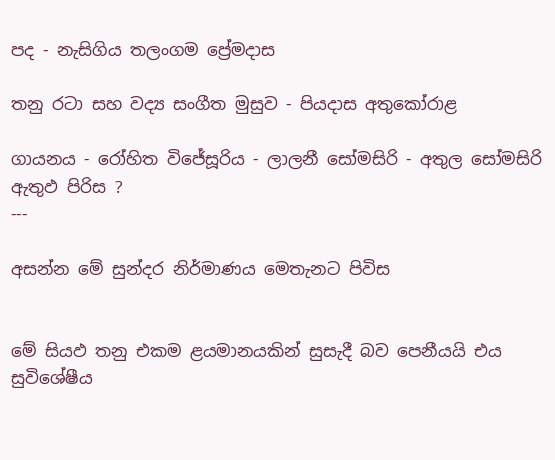පද - නැසිගිය තලංගම ප්‍රේමදාස

තනු රටා සහ වද්‍ය සංගීත මුසුව - පියදාස අතුකෝරාළ

ගායනය - රෝහිත විජේසූරිය - ලාලනී සෝමසිරි - අතුල සෝමසිරි  ඇතුඵ පිරිස ?
---

අසන්න මේ සුන්දර නිර්මාණය මෙතැනට පිවිස


මේ සියඵ තනු එකම ළයමානයකින් සුසැදී බව පෙනීයයි එය සුවිශේෂීය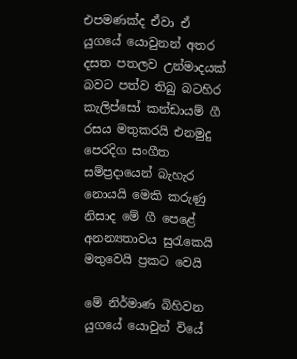එපමණක්‌ද ඒවා ඒ යුගයේ යොවුනන් අතර දසත පතලව උන්මාදයක්‌ බවට පත්ව තිබු බටහිර කැලිප්සෝ කන්ඩායම් ගී රසය මතුකරයි එනමුදු පෙරදිග සංගීත සම්ප්‍රදායෙන් බැහැර නොයයි මෙකි කරුණු නිසාද මේ ගී පෙළේ අනන්‍යතාවය සුරැකෙයි මතුවෙයි ප්‍රකට වෙයි

මේ නිර්මාණ බිහිවන යුගයේ යොවුන් වියේ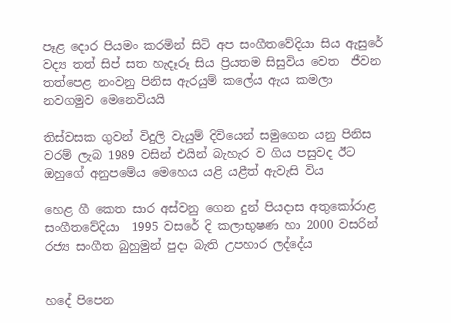පෑළ දොර පියමං කරමින් සිටි අප සංගීතවේදියා සිය ඇසුරේ වද්‍ය තත් සිප් සත හැදෑරූ සිය ප්‍රියතම සිසුවිය වෙත  ජීවන තත්පෙළ නංවනු පිනිස ඇරයුම් කලේය ඇය කමලා නවගමුව මෙනෙවියයි

තිස්‌වසක ගුවන් විදුලි වැයුම් දිවියෙන් සමුගෙන යනු පිනිස වරම් ලැබ 1989 වසින් එයින් බැහැර ව ගිය පසුවද ඊට ඔහුගේ අනුපමේය මෙහෙය යළි යළීත් ඇවැසි විය

හෙළ ගී කෙත සාර අස්‌වනු ගෙන දුන් පියදාස අතුකෝරාළ සංගීතවේදියා  1995 වසරේ දි කලාභුෂණ හා 2000 වසරින් රජ්‍ය සංගීත බුහුමුන් පුදා බැති උපහාර ලද්දේය


හදේ පිපෙන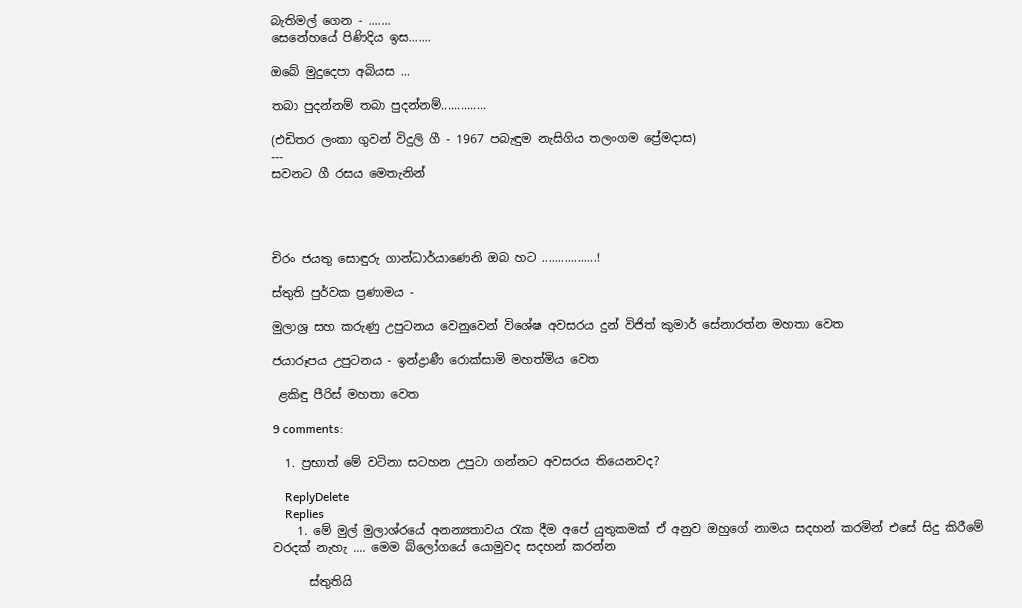බැතිමල් ගෙන - .......
සෙනේහයේ පිණිදිය ඉස.......

ඔබේ මුදුදෙපා අබියස ...

තබා පුදන්නම් තබා පුදන්නම්..............

(එඩිතර ලංකා ගුවන් විදුලි ගී - 1967 පබැඳුම නැසිගිය තලංගම ප්‍රේමදාස)
---
සවනට ගී රසය මෙතැනින්




චිරං ජයතු සොඳුරු ගාන්ධාර්යාණෙනි ඔබ හට .................!

ස්‌තුති පුර්වක ප්‍රණාමය -

මුලාශ්‍ර සහ කරුණු උපුටනය වෙනුවෙන් විශේෂ අවසරය දුන් විජිත් කුමාර් සේනාරත්න මහතා වෙත

ජයාරූපය උපුටනය - ඉන්ද්‍රාණී රොක්‌සාමි මහත්මිය වෙත

 ළකිඳු පීරිස්‌ මහතා වෙත

9 comments:

  1. ප්‍රභාත් මේ වටිනා සටහන උපුටා ගන්නට අවසරය තියෙනවද?

    ReplyDelete
    Replies
    1. මේ මුල් මුලාශ්රයේ අනන්‍යතාවය රැක දීම අපේ යුතුකමක් ඒ අනුව ඔහුගේ නාමය සදහන් කරමින් එසේ සිදු කිරීමේ වරදක් නැහැ .... මෙම බ්ලෝගයේ යොමුවද සදහන් කරන්න

      ස්තුතියි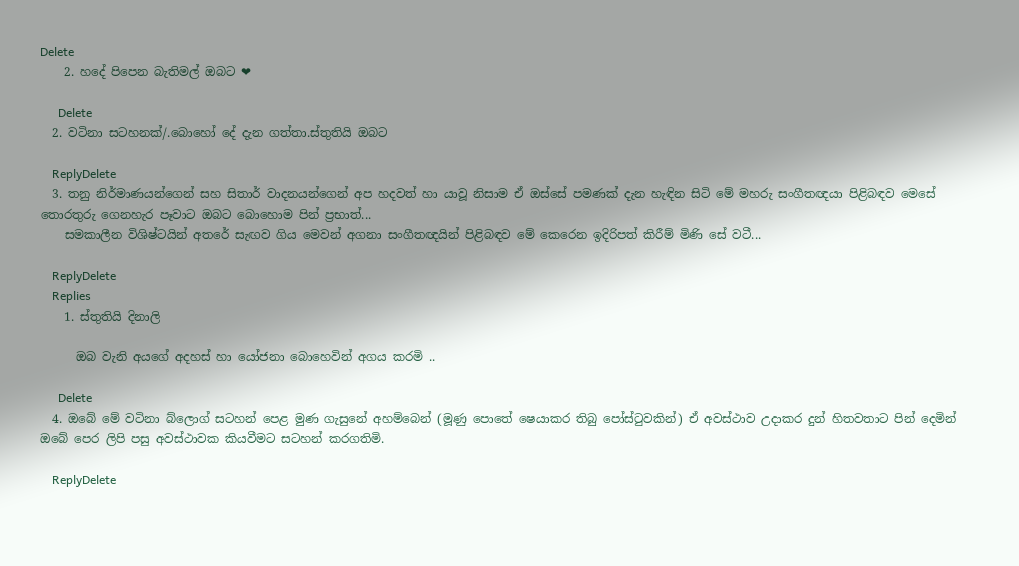Delete
    2. හදේ පිපෙන බැතිමල් ඔබට ❤

      Delete
  2. වටිනා සටහනක්/.බොහෝ දේ දැන ගත්තා.ස්තුතියි ඔබට

    ReplyDelete
  3. තනු නිර්මාණයන්ගෙන් සහ සිතාර් වාදනයන්ගෙන් අප හදවත් හා යාවූ නිසාම ඒ ඔස්සේ පමණක් දැන හැඳින සිටි මේ මහරු සංගීතඥයා පිළිබඳව මෙසේ තොරතුරු ගෙනහැර පෑවාට ඔබට බොහොම පින් ප්‍රභාත්...
    සමකාලීන විශිෂ්ටයින් අතරේ සැඟව ගිය මෙවන් අගනා සංගීතඥයින් පිළිබඳව මේ කෙරෙන ඉදිරිපත් කිරීම් මිණි සේ වටී...

    ReplyDelete
    Replies
    1. ස්තුතියි දිනාලි

      ඔබ වැනි අයගේ අදහස් හා යෝජනා බොහෙවින් අගය කරමි ..

      Delete
  4. ඔබේ මේ වටිනා බ්ලොග් සටහන් පෙළ මුණ ගැසුනේ අහම්බෙන් (මූණු පොතේ ෂෙයාකර තිබු පෝස්ටුවකින්) ඒ අවස්ථාව උදාකර දුන් හිතවතාට පින් දෙමින් ඔබේ පෙර ලිපි පසු අවස්ථාවක කියවීමට සටහන් කරගතිමි.

    ReplyDelete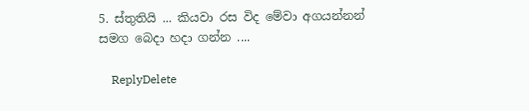5. ස්තුතියි ... කියවා රස විද මේවා අගයන්නන් සමග බෙදා හදා ගන්න ....

    ReplyDelete